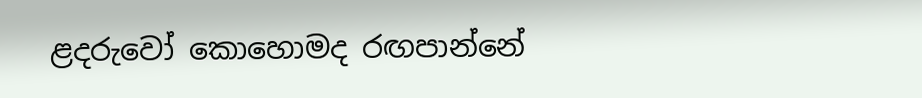ළදරුවෝ කොහොමද රඟපාන්නේ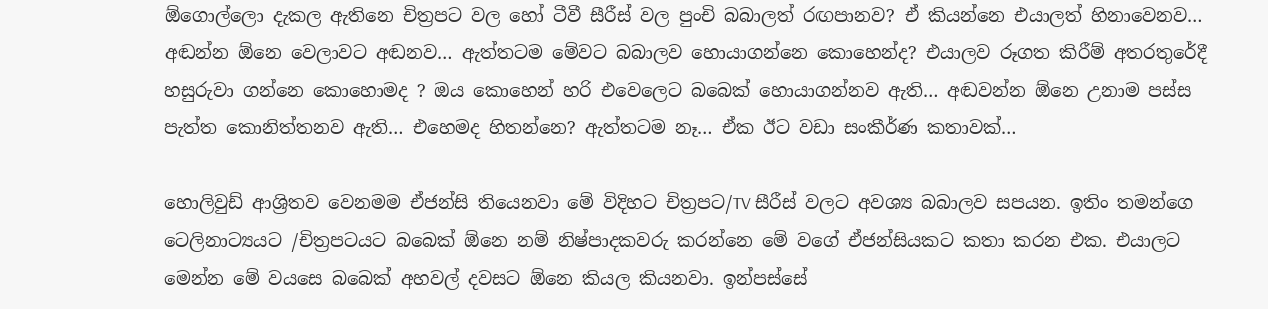ඕගොල්ලො දැකල ඇතිනෙ චිත්‍රපට වල හෝ ටීවී සීරීස් වල පුංචි බබාලත් රඟපානව? ඒ කියන්නෙ එයාලත් හිනාවෙනව… අඬන්න ඕනෙ වෙලාවට අඬනව… ඇත්තටම මේවට බබාලව හොයාගන්නෙ කොහෙන්ද? එයාලව රූගත කිරීම් අතරතුරේදී හසුරුවා ගන්නෙ කොහොමද ? ඔය කොහෙන් හරි එවෙලෙට බබෙක් හොයාගන්නව ඇති… අඬවන්න ඕනෙ උනාම පස්ස පැත්ත කොනිත්තනව ඇති… එහෙමද හිතන්නෙ? ඇත්තටම නෑ… ඒක ඊට වඩා සංකීර්ණ කතාවක්…

හොලිවුඩ් ආශ්‍රිතව වෙනමම ඒජන්සි තියෙනවා මේ විදිහට චිත්‍රපට/TV සීරීස් වලට අවශ්‍ය බබාලව සපයන. ඉතිං තමන්ගෙ ටෙලිනාට්‍යයට /චිත්‍රපටයට බබෙක් ඕනෙ නම් නිෂ්පාදකවරු කරන්නෙ මේ වගේ ඒජන්සියකට කතා කරන එක. එයාලට මෙන්න මේ වයසෙ බබෙක් අහවල් දවසට ඕනෙ කියල කියනවා. ඉන්පස්සේ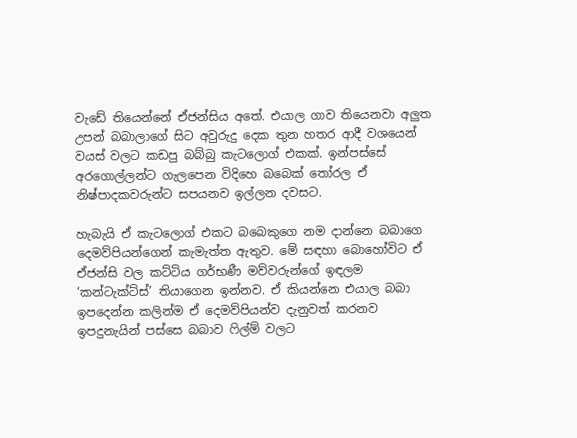වැඩේ තියෙන්නේ ඒජන්සිය අතේ. එයාල ගාව තියෙනවා අලුත උපන් බබාලාගේ සිට අවුරුදු දෙක තුන හතර ආදී වශයෙන් වයස් වලට කඩපු බබ්බු කැටලොග් එකක්. ඉන්පස්සේ අරගොල්ලන්ට ගැලපෙන විදිහෙ බබෙක් තෝරල ඒ නිෂ්පාදකවරුන්ට සපයනව ඉල්ලන දවසට.

හැබැයි ඒ කැටලොග් එකට බබෙකුගෙ නම දාන්නෙ බබාගෙ දෙමව්පියන්ගෙන් කැමැත්ත ඇතුව. මේ සඳහා බොහෝවිට ඒ ඒජන්සි වල කට්ටිය ගර්භණී මව්වරුන්ගේ ඉඳලම ‘කන්ටැක්ට්ස්’ තියාගෙන ඉන්නව. ඒ කියන්නෙ එයාල බබා ඉපදෙන්න කලින්ම ඒ දෙමව්පියන්ව දැනුවත් කරනව ඉපදුනැයින් පස්සෙ බබාව ෆිල්ම් වලට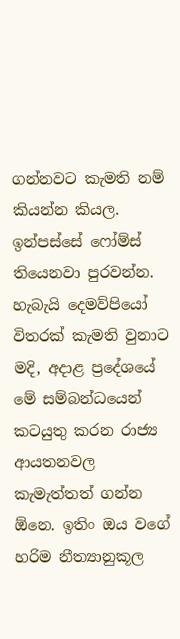ගන්නවට කැමති නම් කියන්න කියල. ඉන්පස්සේ ෆෝම්ස් තියෙනවා පුරවන්න. හැබැයි දෙමව්පියෝ විතරක් කැමති වුනාට මදි, අදාළ ප්‍රදේශයේ මේ සම්බන්ධයෙන් කටයුතු කරන රාජ්‍ය ආයතනවල කැමැත්තත් ගන්න ඕනෙ. ඉතිං ඔය වගේ හරිම නීත්‍යානුකූල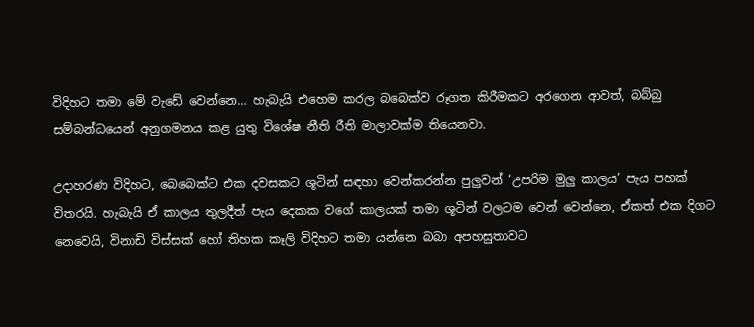විදිහට තමා මේ වැඩේ වෙන්නෙ… හැබැයි එහෙම කරල බබෙක්ව රූගත කිරීමකට අරගෙන ආවත්, බබ්බු සම්බන්ධයෙන් අනුගමනය කළ යුතු විශේෂ නීති රීති මාලාවක්ම තියෙනවා.

උදාහරණ විදිහට, බෙබෙක්ට එක දවසකට ශූටින් සඳහා වෙන්කරන්න පුලුවන් ‘උපරිම මුලු කාලය’ පැය පහක් විතරයි. හැබැයි ඒ කාලය තුලදීත් පැය දෙකක වගේ කාලයක් තමා ශූටින් වලටම වෙන් වෙන්නෙ, ඒකත් එක දිගට නෙවෙයි, විනාඩි විස්සක් හෝ තිහක කෑලි විදිහට තමා යන්නෙ බබා අපහසුතාවට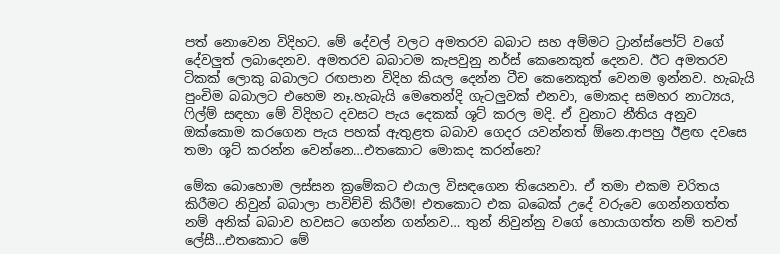පත් නොවෙන විදිහට. මේ දේවල් වලට අමතරව බබාට සහ අම්මට ට්‍රාන්ස්පෝට් වගේ දේවලුත් ලබාදෙනව. අමතරව බබාටම කැපවුනු නර්ස් කෙනෙකුත් දෙනව. ඊට අමතරව ටිකක් ලොකු බබාලට රඟපාන විදිහ කියල දෙන්න ටීච කෙනෙකුත් වෙනම ඉන්නව. හැබැයි පුංචිම බබාලට එහෙම නෑ.හැබැයි මෙතෙන්දි ගැටලුවක් එනවා, මොකද සමහර නාට්‍යය, ෆිල්ම් සඳහා මේ විදිහට දවසට පැය දෙකක් ශූට් කරල මදි. ඒ වුනාට නීතිය අනුව ඔක්කොම කරගෙන පැය පහක් ඇතුළත බබාව ගෙදර යවන්නත් ඕනෙ.ආපහු ඊළඟ දවසෙ තමා ශූට් කරන්න වෙන්නෙ…එතකොට මොකද කරන්නෙ?

මේක බොහොම ලස්සන ක්‍රමේකට එයාල විසඳගෙන තියෙනවා. ඒ තමා එකම චරිතය කිරීමට නිවුන් බබාලා පාවිච්චි කිරීම! එතකොට එක බබෙක් උදේ වරුවෙ ගෙන්නගත්ත නම් අනික් බබාව හවසට ගෙන්න ගන්නව… තුන් නිවුන්නු වගේ හොයාගත්ත නම් තවත් ලේසී…එතකොට මේ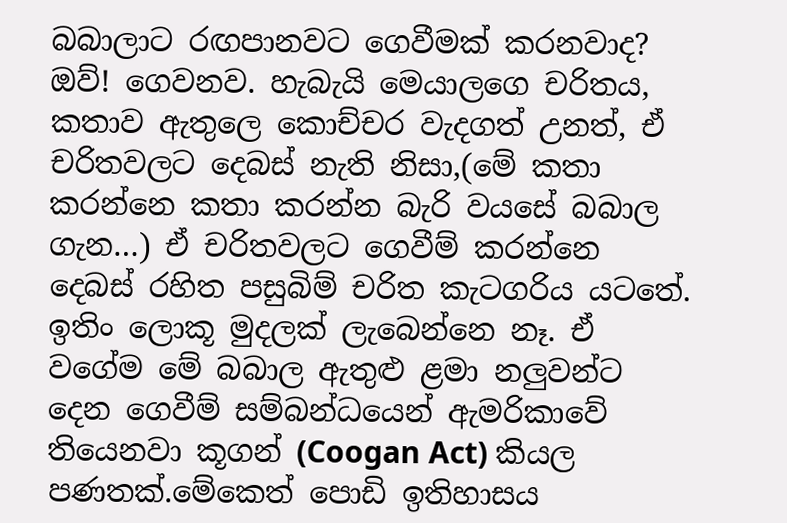බබාලාට රඟපානවට ගෙවීමක් කරනවාද? ඔව්! ගෙවනව. හැබැයි මෙයාලගෙ චරිතය, කතාව ඇතුලෙ කොච්චර වැදගත් උනත්, ඒ චරිතවලට දෙබස් නැති නිසා,(මේ කතා කරන්නෙ කතා කරන්න බැරි වයසේ බබාල ගැන…) ඒ චරිතවලට ගෙවීම් කරන්නෙ දෙබස් රහිත පසුබිම් චරිත කැටගරිය යටතේ. ඉතිං ලොකූ මුදලක් ලැබෙන්නෙ නෑ. ඒ වගේම මේ බබාල ඇතුළු ළමා නලුවන්ට දෙන ගෙවීම් සම්බන්ධයෙන් ඇමරිකාවේ තියෙනවා කූගන් (Coogan Act) කියල පණතක්.මේකෙත් පොඩි ඉතිහාසය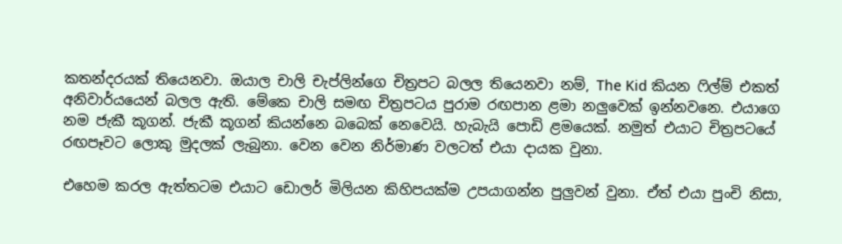කතන්දරයක් තියෙනවා. ඔයාල චාලි චැප්ලින්ගෙ චිත්‍රපට බලල තියෙනවා නම්, The Kid කියන ෆිල්ම් එකත් අනිවාර්යයෙන් බලල ඇති. මේකෙ චාලි සමඟ චිත්‍රපටය පුරාම රඟපාන ළමා නලුවෙක් ඉන්නවනෙ. එයාගෙ නම ජැකී කූගන්. ජැකී කූගන් කියන්නෙ බබෙක් නෙවෙයි. හැබැයි පොඩි ළමයෙක්. නමුත් එයාට චිත්‍රපටයේ රඟපෑවට ලොකු මුදලක් ලැබුනා. වෙන වෙන නිර්මාණ වලටත් එයා දායක වුනා.

එහෙම කරල ඇත්තටම එයාට ඩොලර් මිලියන කිහිපයක්ම උපයාගන්න පුලුවන් වුනා. ඒත් එයා පුංචි නිසා,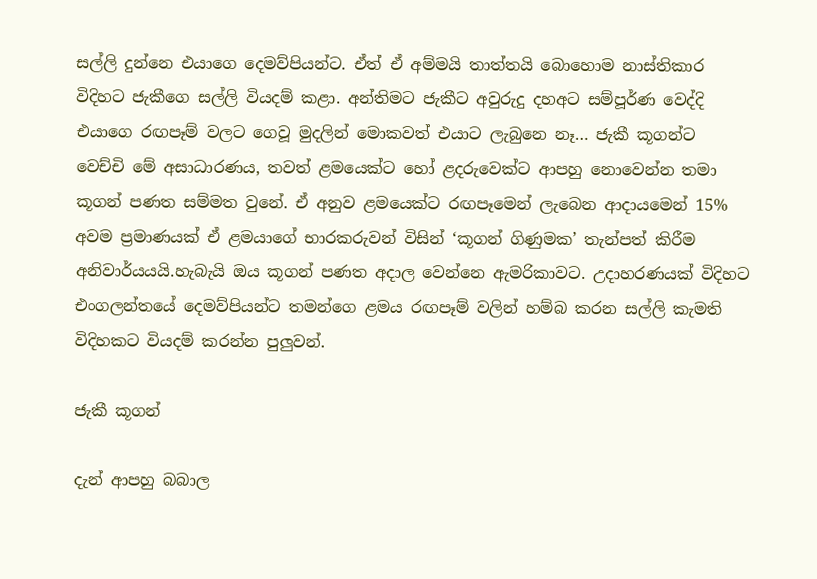සල්ලි දුන්නෙ එයාගෙ දෙමව්පියන්ට. ඒත් ඒ අම්මයි තාත්තයි බොහොම නාස්තිකාර විදිහට ජැකීගෙ සල්ලි වියදම් කළා. අන්තිමට ජැකීට අවුරුදු දහඅට සම්පූර්ණ වෙද්දි එයාගෙ රඟපෑම් වලට ගෙවූ මුදලින් මොකවත් එයාට ලැබුනෙ නෑ… ජැකී කූගන්ට වෙච්චි මේ අසාධාරණය, තවත් ළමයෙක්ට හෝ ළදරුවෙක්ට ආපහු නොවෙන්න තමා කූගන් පණත සම්මත වුනේ. ඒ අනුව ළමයෙක්ට රඟපෑමෙන් ලැබෙන ආදායමෙන් 15% අවම ප්‍රමාණයක් ඒ ළමයාගේ භාරකරුවන් විසින් ‘කූගන් ගිණුමක’ තැන්පත් කිරීම අනිවාර්යයයි.හැබැයි ඔය කූගන් පණත අදාල වෙන්නෙ ඇමරිකාවට. උදාහරණයක් විදිහට එංගලන්තයේ දෙමව්පියන්ට තමන්ගෙ ළමය රඟපෑම් වලින් හම්බ කරන සල්ලි කැමති විදිහකට වියදම් කරන්න පුලුවන්.

ජැකී කූගන්

දැන් ආපහු බබාල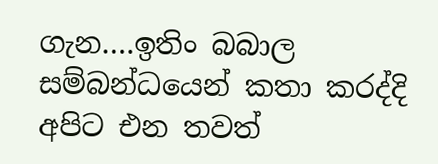ගැන….ඉතිං බබාල සම්බන්ධයෙන් කතා කරද්දි අපිට එන තවත්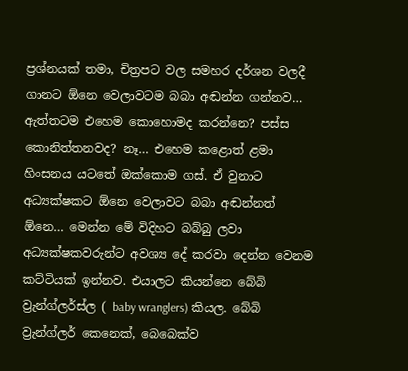ප්‍රශ්නයක් තමා, චිත්‍රපට වල සමහර දර්ශන වලදී ගානට ඕනෙ වෙලාවටම බබා අඬන්න ගන්නව… ඇත්තටම එහෙම කොහොමද කරන්නෙ? පස්ස කොනිත්තනවද? නෑ… එහෙම කළොත් ළමා හිංසනය යටතේ ඔක්කොම ගස්. ඒ වුනාට අධ්‍යක්ෂකට ඕනෙ වෙලාවට බබා අඬන්නත් ඕනෙ… මෙන්න මේ විදිහට බබ්බු ලවා අධ්‍යක්ෂකවරුන්ට අවශ්‍ය දේ කරවා දෙන්න වෙනම කට්ටියක් ඉන්නව. එයාලට කියන්නෙ බේබි ව්‍රැන්ග්ලර්ස්ල ( baby wranglers) කියල. බේබි ව්‍රැන්ග්ලර් කෙනෙක්, බෙබෙක්ව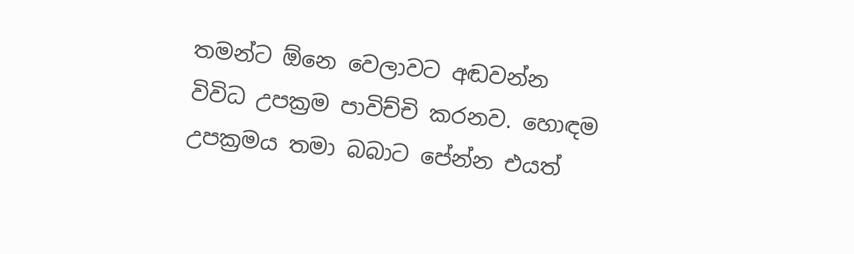තමන්ට ඕනෙ වෙලාවට අඬවන්න විවිධ උපක්‍රම පාවිච්චි කරනව. හොඳම උපක්‍රමය තමා බබාට පේන්න එයත්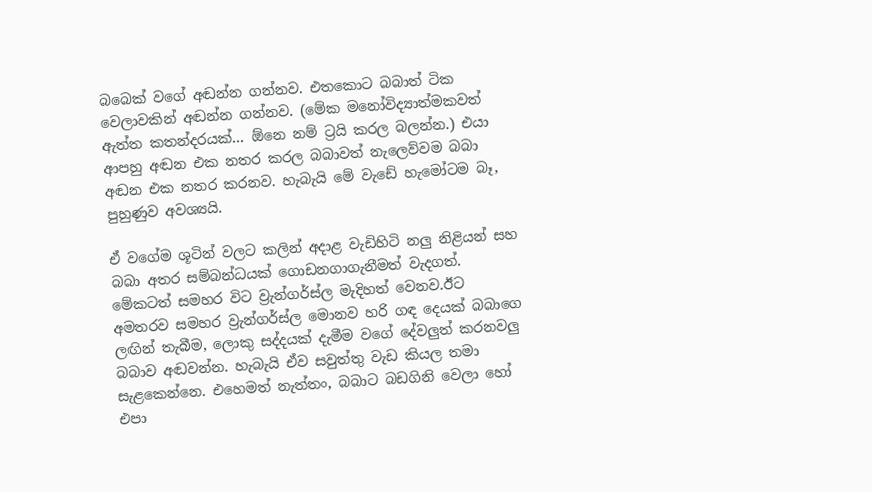බබෙක් වගේ අඬන්න ගන්නව. එතකොට බබාත් ටික වෙලාවකින් අඬන්න ගන්නව. (මේක මනෝවිද්‍යාත්මකවත් ඇත්ත කතන්දරයක්… ඕනෙ නම් ට්‍රයි කරල බලන්න.) එයා ආපහු අඬන එක නතර කරල බබාවත් නැලෙව්වම බබා අඬන එක නතර කරනව. හැබැයි මේ වැඩේ හැමෝටම බෑ, පුහුණුව අවශ්‍යයි.

ඒ වගේම ශූටින් වලට කලින් අදාළ වැඩිහිටි නලු නිළියන් සහ බබා අතර සම්බන්ධයක් ගොඩනගාගැනීමත් වැදගත්. මේකටත් සමහර විට ව්‍රැන්ගර්ස්ල මැදිහත් වෙනව.ඊට අමතරව සමහර ව්‍රැන්ගර්ස්ල මොනව හරි ගඳ දෙයක් බබාගෙ ලඟින් තැබීම, ලොකු සද්දයක් දැමීම වගේ දේවලුත් කරනවලු බබාව අඬවන්න. හැබැයි ඒව සවුත්තු වැඩ කියල තමා සැළකෙන්නෙ. එහෙමත් නැත්තං, බබාට බඩගිනි වෙලා හෝ එපා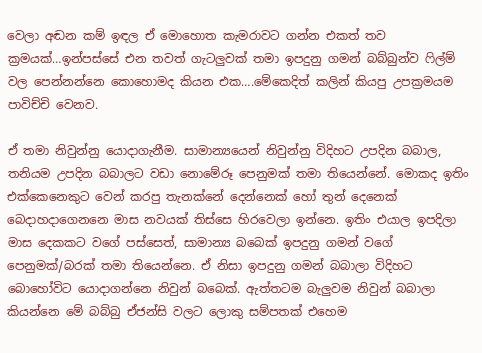වෙලා අඬන කම් ඉඳල ඒ මොහොත කැමරාවට ගන්න එකත් තව ක්‍රමයක්…ඉන්පස්සේ එන තවත් ගැටලුවක් තමා ඉපදුනු ගමන් බබ්බුන්ව ෆිල්ම් වල පෙන්නන්නෙ කොහොමද කියන එක….මේකෙදිත් කලින් කියපු උපක්‍රමයම පාවිච්චි වෙනව.

ඒ තමා නිවුන්නු යොදාගැනීම. සාමාන්‍යයෙන් නිවුන්නු විදිහට උපදින බබාල, තනියම උපදින බබාලට වඩා නොමේරූ පෙනුමක් තමා තියෙන්නේ. මොකද ඉතිං එක්කෙනෙකුට වෙන් කරපු තැනක්නේ දෙන්නෙක් හෝ තුන් දෙනෙක් බෙදාහදාගෙනනෙ මාස නවයක් තිස්සෙ හිරවෙලා ඉන්නෙ. ඉතිං එයාල ඉපදිලා මාස දෙකකට වගේ පස්සෙත්, සාමාන්‍ය බබෙක් ඉපදුනු ගමන් වගේ පෙනුමක්/බරක් තමා තියෙන්නෙ. ඒ නිසා ඉපදුනු ගමන් බබාලා විදිහට බොහෝවිට යොදාගන්නෙ නිවුන් බබෙක්. ඇත්තටම බැලුවම නිවුන් බබාලා කියන්නෙ මේ බබ්බු ඒජන්සි වලට ලොකු සම්පතක් එහෙම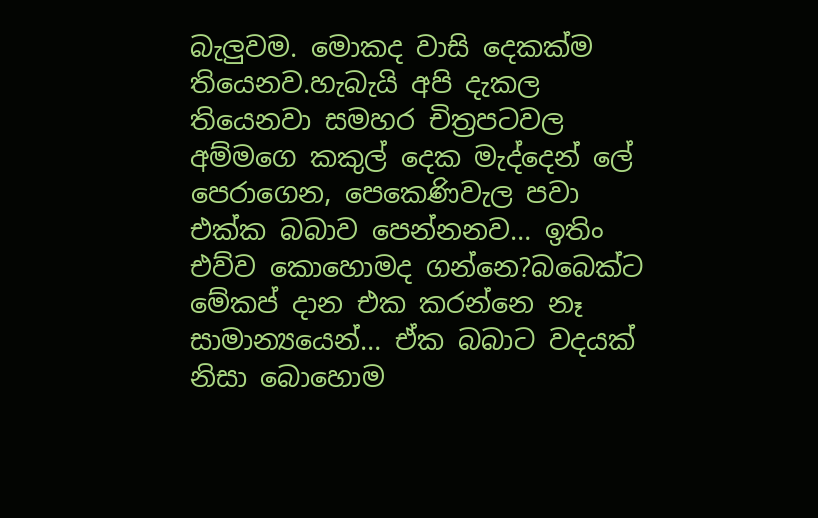බැලුවම. මොකද වාසි දෙකක්ම තියෙනව.හැබැයි අපි දැකල තියෙනවා සමහර චිත්‍රපටවල අම්මගෙ කකුල් දෙක මැද්දෙන් ලේ පෙරාගෙන, පෙකෙණිවැල පවා එක්ක බබාව පෙන්නනව… ඉතිං එව්ව කොහොමද ගන්නෙ?බබෙක්ට මේකප් දාන එක කරන්නෙ නෑ සාමාන්‍යයෙන්… ඒක බබාට වදයක් නිසා බොහොම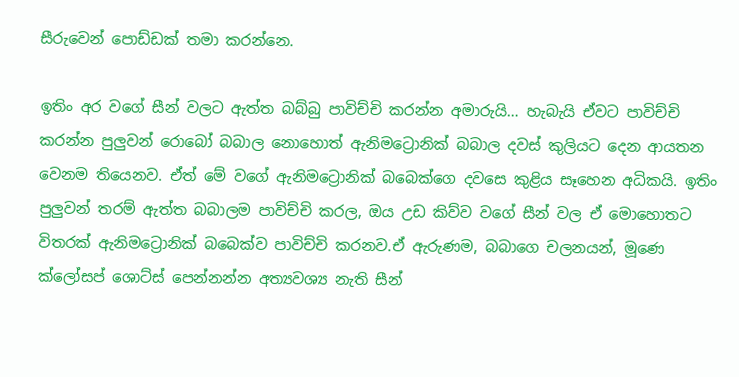සීරුවෙන් පොඩ්ඩක් තමා කරන්නෙ.

ඉතිං අර වගේ සීන් වලට ඇත්ත බබ්බු පාවිච්චි කරන්න අමාරුයි… හැබැයි ඒවට පාවිච්චි කරන්න පුලුවන් රොබෝ බබාල නොහොත් ඇනිමට්‍රොනික් බබාල දවස් කුලියට දෙන ආයතන වෙනම තියෙනව. ඒත් මේ වගේ ඇනිමට්‍රොනික් බබෙක්ගෙ දවසෙ කුළිය සෑහෙන අධිකයි. ඉතිං පුලුවන් තරම් ඇත්ත බබාලම පාවිච්චි කරල, ඔය උඩ කිව්ව වගේ සීන් වල ඒ මොහොතට විතරක් ඇනිමට්‍රොනික් බබෙක්ව පාවිච්චි කරනව.ඒ ඇරුණම, බබාගෙ චලනයන්, මූණෙ ක්ලෝසප් ශොට්ස් පෙන්නන්න අත්‍යවශ්‍ය නැති සීන්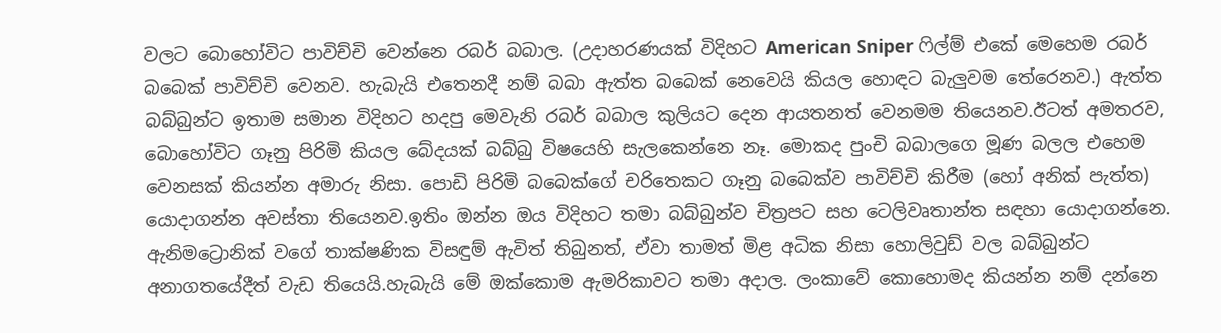වලට බොහෝවිට පාවිච්චි වෙන්නෙ රබර් බබාල. (උදාහරණයක් විදිහට American Sniper ෆිල්ම් එකේ මෙහෙම රබර් බබෙක් පාවිච්චි වෙනව. හැබැයි එතෙනදී නම් බබා ඇත්ත බබෙක් නෙවෙයි කියල හොඳට බැලුවම තේරෙනව.) ඇත්ත බබ්බුන්ට ඉතාම සමාන විදිහට හදපු මෙවැනි රබර් බබාල කුලියට දෙන ආයතනත් වෙනමම තියෙනව.ඊටත් අමතරව, බොහෝවිට ගෑනු පිරිමි කියල බේදයක් බබ්බු විෂයෙහි සැලකෙන්නෙ නෑ. මොකද පුංචි බබාලගෙ මූණ බලල එහෙම වෙනසක් කියන්න අමාරු නිසා. පොඩි පිරිමි බබෙක්ගේ චරිතෙකට ගෑනු බබෙක්ව පාවිච්චි කිරීම (හෝ අනික් පැත්ත) යොදාගන්න අවස්තා තියෙනව.ඉතිං ඔන්න ඔය විදිහට තමා බබ්බුන්ව චිත්‍රපට සහ ටෙලිවෘතාන්ත සඳහා යොදාගන්නෙ. ඇනිමට්‍රොනික් වගේ තාක්ෂණික විසඳුම් ඇවිත් තිබුනත්, ඒවා තාමත් මිළ අධික නිසා හොලිවුඩ් වල බබ්බුන්ට අනාගතයේදීත් වැඩ තියෙයි.හැබැයි මේ ඔක්කොම ඇමරිකාවට තමා අදාල. ලංකාවේ කොහොමද කියන්න නම් දන්නෙ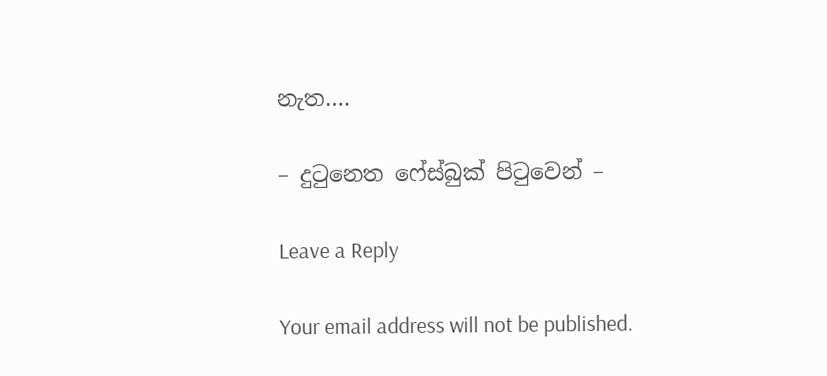නැත….

– දුටුනෙත ෆේස්බුක් පිටුවෙන් –

Leave a Reply

Your email address will not be published.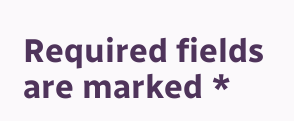Required fields are marked *